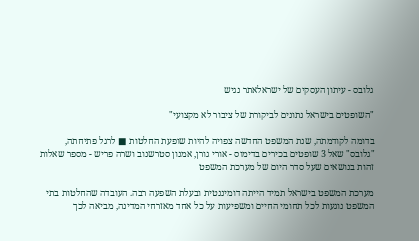גלובס - עיתון העסקים של ישראלאתר נגיש

"השופטים בישראל נתונים לביקורת של ציבור לא מקצועי"

בדומה לקודמתה, שנת המשפט החדשה צפויה להיות שופעת החלטות ■ לרגל פתיחתה, "גלובס" שאל 3 שופטים בכירים בדימוס - אורי גורן, אמנון סטרשנוב ושרה פריש - מספר שאלות זהות בנושאים שעל סדר היום של מערכת המשפט

מערכת המשפט בישראל תמיד הייתה דומיננטית ובעלת השפעה רבה. העובדה שהחלטות בתי המשפט נוגעות לכל תחומי החיים ומשפיעות על כל אחד מאזרחי המדינה, מביאה לכך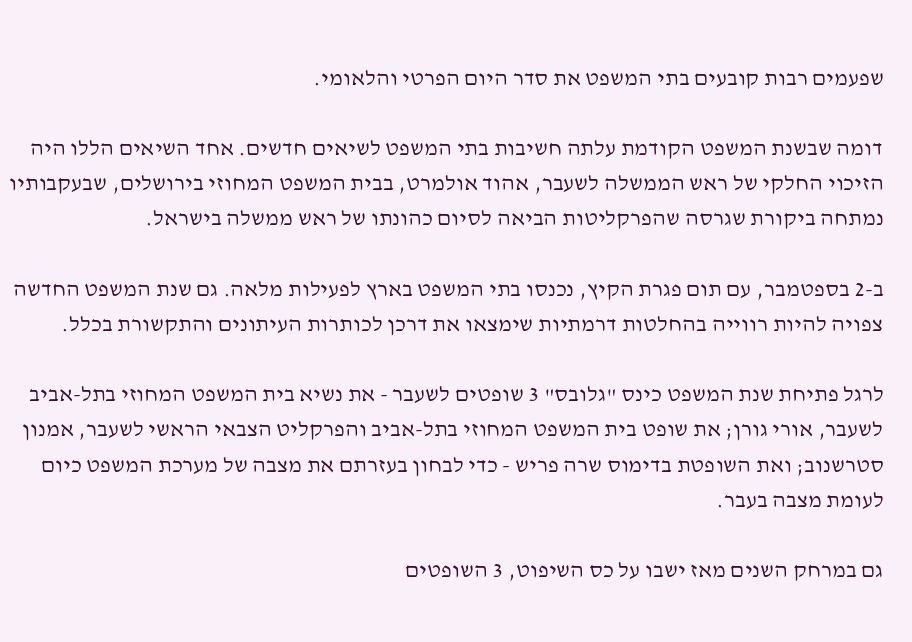שפעמים רבות קובעים בתי המשפט את סדר היום הפרטי והלאומי.

דומה שבשנת המשפט הקודמת עלתה חשיבות בתי המשפט לשיאים חדשים. אחד השיאים הללו היה הזיכוי החלקי של ראש הממשלה לשעבר, אהוד אולמרט, בבית המשפט המחוזי בירושלים, שבעקבותיו נמתחה ביקורת שגרסה שהפרקליטות הביאה לסיום כהונתו של ראש ממשלה בישראל.

ב-2 בספטמבר, עם תום פגרת הקיץ, נכנסו בתי המשפט בארץ לפעילות מלאה. גם שנת המשפט החדשה צפויה להיות רווייה בהחלטות דרמתיות שימצאו את דרכן לכותרות העיתונים והתקשורת בכלל.

לרגל פתיחת שנת המשפט כינס "גלובס" 3 שופטים לשעבר - את נשיא בית המשפט המחוזי בתל-אביב לשעבר, אורי גורן; את שופט בית המשפט המחוזי בתל-אביב והפרקליט הצבאי הראשי לשעבר, אמנון סטרשנוב; ואת השופטת בדימוס שרה פריש - כדי לבחון בעזרתם את מצבה של מערכת המשפט כיום לעומת מצבה בעבר.

גם במרחק השנים מאז ישבו על כס השיפוט, 3 השופטים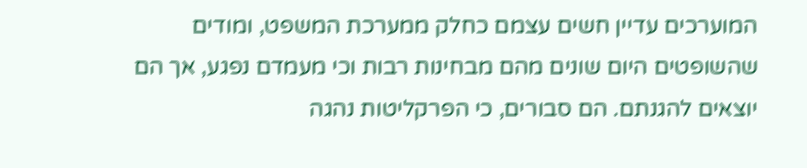המוערכים עדיין חשים עצמם כחלק ממערכת המשפט, ומודים שהשופטים היום שונים מהם מבחינות רבות וכי מעמדם נפגע, אך הם יוצאים להגנתם. הם סבורים, כי הפרקליטות נהגה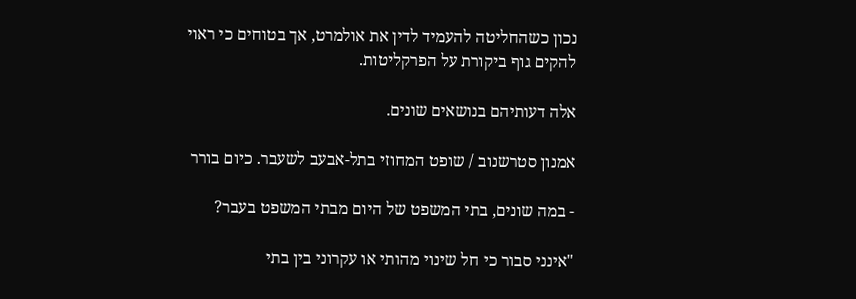נכון כשהחליטה להעמיד לדין את אולמרט, אך בטוחים כי ראוי להקים גוף ביקורת על הפרקליטות.

אלה דעותיהם בנושאים שונים.

אמנון סטרשנוב / שופט המחוזי בתל-אבעב לשעבר. כיום בורר

- במה שונים, בתי המשפט של היום מבתי המשפט בעבר?

"אינני סבור כי חל שינוי מהותי או עקרוני בין בתי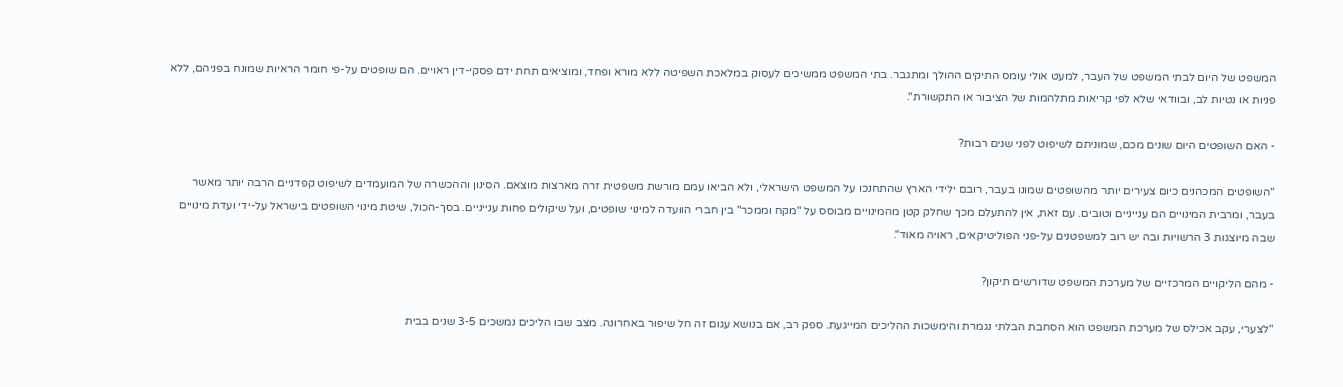המשפט של היום לבתי המשפט של העבר, למעט אולי עומס התיקים ההולך ומתגבר. בתי המשפט ממשיכים לעסוק במלאכת השפיטה ללא מורא ופחד, ומוציאים תחת ידם פסקי-דין ראויים. הם שופטים על-פי חומר הראיות שמונח בפניהם, ללא פניות או נטיות לב, ובוודאי שלא לפי קריאות מתלהמות של הציבור או התקשורת".

- האם השופטים היום שונים מכם, שמוניתם לשיפוט לפני שנים רבות?

"השופטים המכהנים כיום צעירים יותר מהשופטים שמונו בעבר, רובם ילידי הארץ שהתחנכו על המשפט הישראלי, ולא הביאו עמם מורשת משפטית זרה מארצות מוצאם. הסינון וההכשרה של המועמדים לשיפוט קפדניים הרבה יותר מאשר בעבר, ומרבית המינויים הם ענייניים וטובים. עם זאת, אין להתעלם מכך שחלק קטן מהמינויים מבוסס על "מקח וממכר" בין חברי הוועדה למינוי שופטים, ועל שיקולים פחות ענייניים. בסך-הכול, שיטת מינוי השופטים בישראל על-ידי ועדת מינויים שבה מיוצגות 3 הרשויות ובה יש רוב למשפטנים על-פני הפוליטיקאים, ראויה מאוד".

- מהם הליקויים המרכזיים של מערכת המשפט שדורשים תיקון?

"לצערי, עקב אכילס של מערכת המשפט הוא הסחבת הבלתי נגמרת והימשכות ההליכים המייגעת. ספק רב, אם בנושא עגום זה חל שיפור באחרונה. מצב שבו הליכים נמשכים 3-5 שנים בבית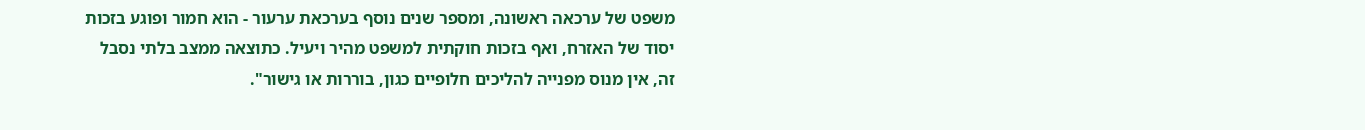משפט של ערכאה ראשונה, ומספר שנים נוסף בערכאת ערעור - הוא חמור ופוגע בזכות יסוד של האזרח, ואף בזכות חוקתית למשפט מהיר ויעיל. כתוצאה ממצב בלתי נסבל זה, אין מנוס מפנייה להליכים חלופיים כגון, בוררות או גישור".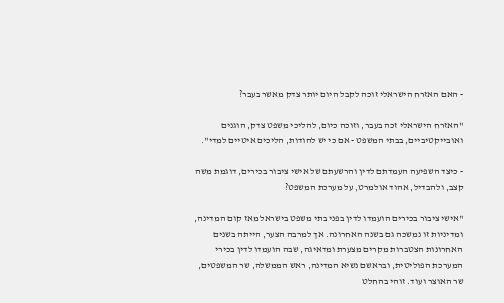- האם האזרח הישראלי זוכה לקבל היום יותר צדק מאשר בעבר?

"האזרח הישראלי זכה בעבר, וזוכה כיום, להליכי משפט צדק, הוגנים ואובייקטיביים, בבתי המשפט - אם כי יש להודות, הליכים איטיים למדי".

- כיצד השפיעה העמדתם לדין והרשעתם של אישי ציבור בכירים, דוגמת משה קצב, ולהבדיל, אהוד אולמרט, על מערכת המשפט?

"אישי ציבור בכירים הועמדו לדין בפני בתי משפט בישראל מאז קום המדינה, ומדיניות זו נמשכה גם בשנה האחרונה. אך למרבה הצער, הייתה בשנים האחרונות הצטברות מקרים מצערת ומדאיגה, שבה הועמדו לדין בכירי המערכת הפוליטית, ובראשם נשיא המדינה, ראש הממשלה, שר המשפטים, שר האוצר ועוד. זוהי בהחלט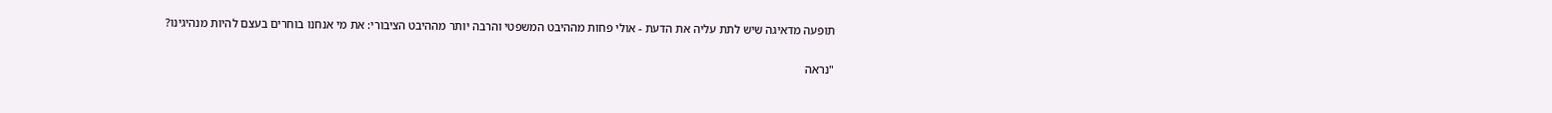תופעה מדאיגה שיש לתת עליה את הדעת - אולי פחות מההיבט המשפטי והרבה יותר מההיבט הציבורי: את מי אנחנו בוחרים בעצם להיות מנהיגינו?

"נראה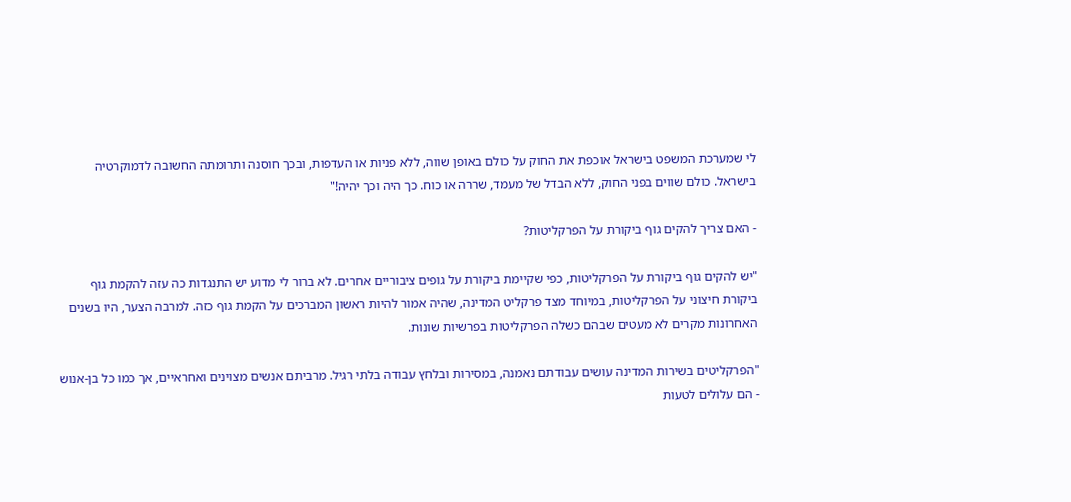לי שמערכת המשפט בישראל אוכפת את החוק על כולם באופן שווה, ללא פניות או העדפות, ובכך חוסנה ותרומתה החשובה לדמוקרטיה בישראל. כולם שווים בפני החוק, ללא הבדל של מעמד, שררה או כוח. כך היה וכך יהיה!"

- האם צריך להקים גוף ביקורת על הפרקליטות?

"יש להקים גוף ביקורת על הפרקליטות, כפי שקיימת ביקורת על גופים ציבוריים אחרים. לא ברור לי מדוע יש התנגדות כה עזה להקמת גוף ביקורת חיצוני על הפרקליטות, במיוחד מצד פרקליט המדינה, שהיה אמור להיות ראשון המברכים על הקמת גוף כזה. למרבה הצער, היו בשנים האחרונות מקרים לא מעטים שבהם כשלה הפרקליטות בפרשיות שונות.

"הפרקליטים בשירות המדינה עושים עבודתם נאמנה, במסירות ובלחץ עבודה בלתי רגיל. מרביתם אנשים מצוינים ואחראיים, אך כמו כל בן-אנוש - הם עלולים לטעות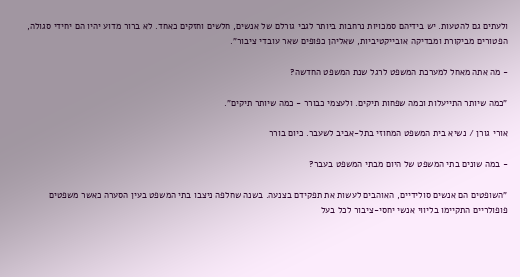ולעתים גם להטעות. יש בידיהם סמכויות נרחבות ביותר לגבי גורלם של אנשים, חלשים וחזקים כאחד. לא ברור מדוע יהיו הם יחידי סגולה, הפטורים מביקורת ומבדיקה אובייקטיביות, שאליהן כפופים שאר עובדי ציבור".

- מה אתה מאחל למערכת המשפט לרגל שנת המשפט החדשה?

"כמה שיותר התייעלות וכמה שפחות תיקים. ולעצמי כבורר - כמה שיותר תיקים".

אורי גורן / נשיא בית המשפט המחוזי בתל-אביב לשעבר. כיום בורר

- במה שונים בתי המשפט של היום מבתי המשפט בעבר?

"השופטים הם אנשים סולידיים, האוהבים לעשות את תפקידם בצנעה. בשנה שחלפה ניצבו בתי המשפט בעין הסערה כאשר משפטים פופולריים התקיימו בליווי אנשי יחסי-ציבור לכל בעל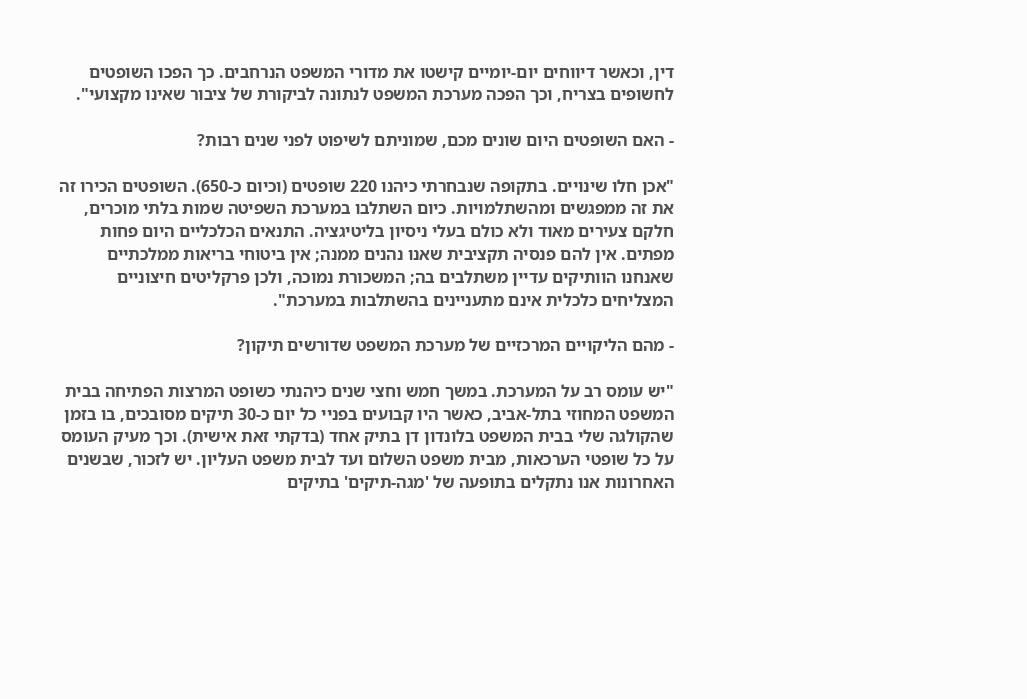דין, וכאשר דיווחים יום-יומיים קישטו את מדורי המשפט הנרחבים. כך הפכו השופטים לחשופים בצריח, וכך הפכה מערכת המשפט לנתונה לביקורת של ציבור שאינו מקצועי".

- האם השופטים היום שונים מכם, שמוניתם לשיפוט לפני שנים רבות?

"אכן חלו שינויים. בתקופה שנבחרתי כיהנו 220 שופטים (וכיום כ-650). השופטים הכירו זה את זה ממפגשים ומהשתלמויות. כיום השתלבו במערכת השפיטה שמות בלתי מוכרים, חלקם צעירים מאוד ולא כולם בעלי ניסיון בליטיגציה. התנאים הכלכליים היום פחות מפתים. אין להם פנסיה תקציבית שאנו נהנים ממנה; אין ביטוחי בריאות ממלכתיים שאנחנו הוותיקים עדיין משתלבים בה; המשכורת נמוכה, ולכן פרקליטים חיצוניים המצליחים כלכלית אינם מתעניינים בהשתלבות במערכת".

- מהם הליקויים המרכזיים של מערכת המשפט שדורשים תיקון?

"יש עומס רב על המערכת. במשך חמש וחצי שנים כיהנתי כשופט המרצות הפתיחה בבית המשפט המחוזי בתל-אביב, כאשר היו קבועים בפניי כל יום כ-30 תיקים מסובכים, בו בזמן שהקולגה שלי בבית המשפט בלונדון דן בתיק אחד (בדקתי זאת אישית). וכך מעיק העומס על כל שופטי הערכאות, מבית משפט השלום ועד לבית משפט העליון. יש לזכור, שבשנים האחרונות אנו נתקלים בתופעה של 'מגה-תיקים' בתיקים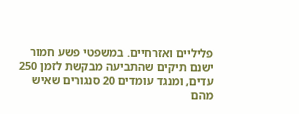פליליים ואזרחיים. במשפטי פשע חמור ישנם תיקים שהתביעה מבקשת לזמן 250 עדים, ומנגד עומדים 20 סנגורים שאיש מהם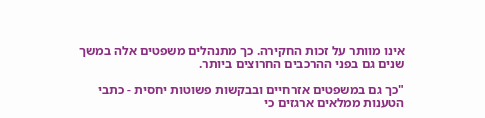אינו מוותר על זכות החקירה. כך מתנהלים משפטים אלה במשך שנים גם בפני ההרכבים החרוצים ביותר.

"כך גם במשפטים אזרחיים ובבקשות פשוטות יחסית - כתבי הטענות ממלאים ארגזים כי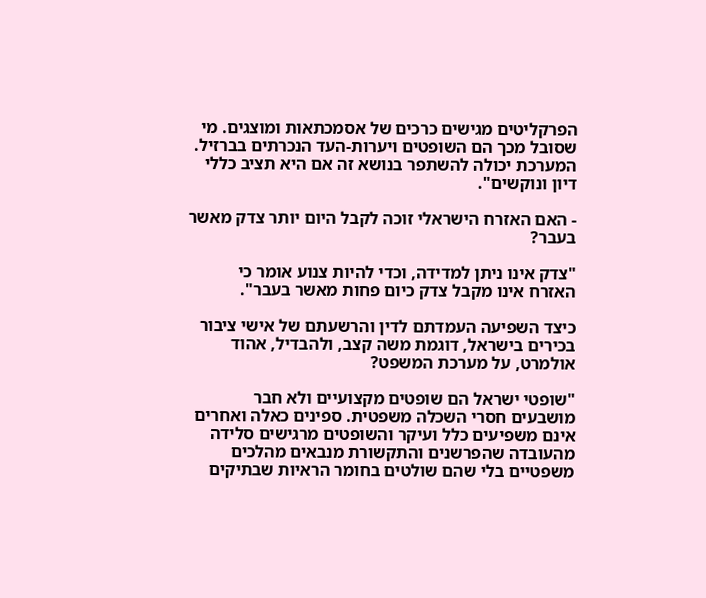הפרקליטים מגישים כרכים של אסמכתאות ומוצגים. מי שסובל מכך הם השופטים ויערות-העד הנכרתים בברזיל. המערכת יכולה להשתפר בנושא זה אם היא תציב כללי דיון ונוקשים".

- האם האזרח הישראלי זוכה לקבל היום יותר צדק מאשר בעבר?

"צדק אינו ניתן למדידה, וכדי להיות צנוע אומר כי האזרח אינו מקבל צדק כיום פחות מאשר בעבר".

כיצד השפיעה העמדתם לדין והרשעתם של אישי ציבור בכירים בישראל, דוגמת משה קצב, ולהבדיל, אהוד אולמרט, על מערכת המשפט?

"שופטי ישראל הם שופטים מקצועיים ולא חבר מושבעים חסרי השכלה משפטית. ספינים כאלה ואחרים אינם משפיעים כלל ועיקר והשופטים מרגישים סלידה מהעובדה שהפרשנים והתקשורת מנבאים מהלכים משפטיים בלי שהם שולטים בחומר הראיות שבתיקים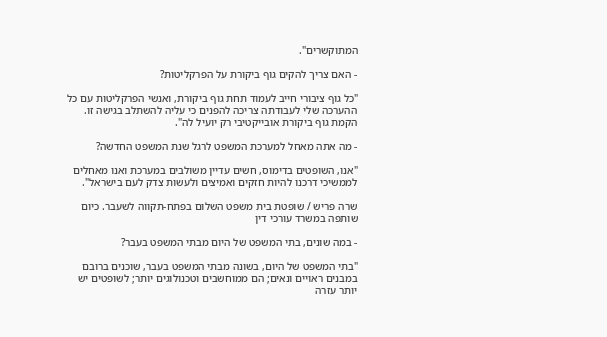המתוקשרים".

- האם צריך להקים גוף ביקורת על הפרקליטות?

"כל גוף ציבורי חייב לעמוד תחת גוף ביקורת, ואנשי הפרקליטות עם כל ההערכה שלי לעבודתה צריכה להפנים כי עליה להשתלב בגישה זו. הקמת גוף ביקורת אובייקטיבי רק יועיל לה".

- מה אתה מאחל למערכת המשפט לרגל שנת המשפט החדשה?

"אנו, השופטים בדימוס, חשים עדיין משולבים במערכת ואנו מאחלים לממשיכי דרכנו להיות חזקים ואמיצים ולעשות צדק לעם בישראל".

שרה פריש / שופטת בית משפט השלום בפתח-תקווה לשעבר. כיום שותפה במשרד עורכי דין

- במה שונים, בתי המשפט של היום מבתי המשפט בעבר?

"בתי המשפט של היום, בשונה מבתי המשפט בעבר, שוכנים ברובם במבנים ראויים ונאים; הם ממוחשבים וטכנולוגים יותר; לשופטים יש יותר עזרה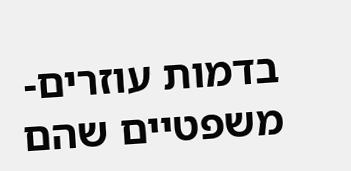בדמות עוזרים-משפטיים שהם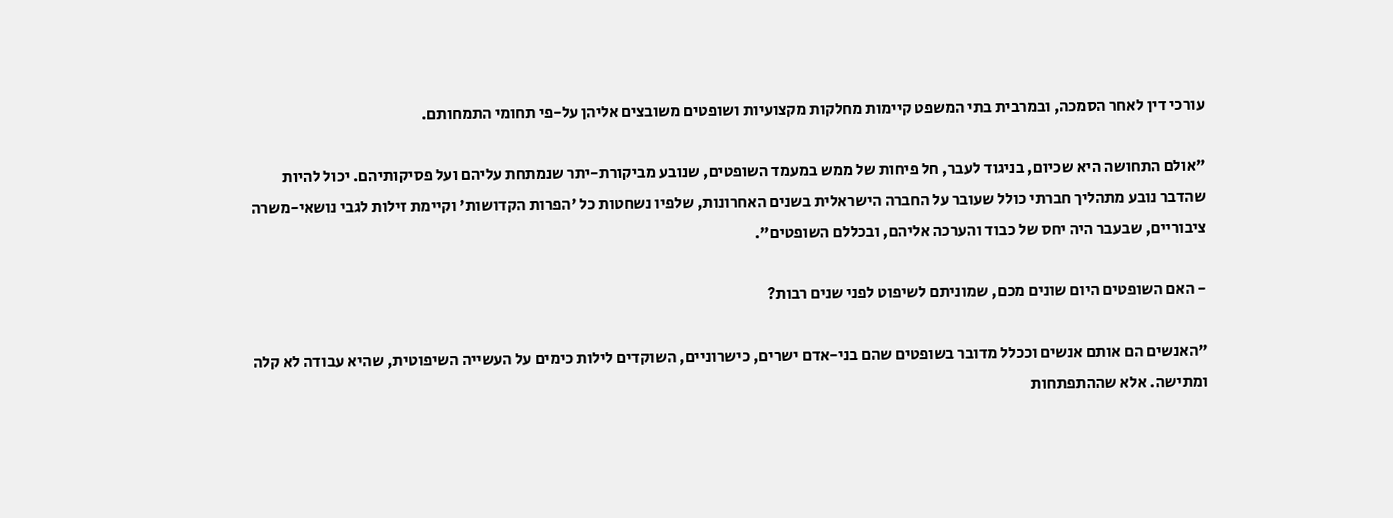עורכי דין לאחר הסמכה, ובמרבית בתי המשפט קיימות מחלקות מקצועיות ושופטים משובצים אליהן על-פי תחומי התמחותם.

"אולם התחושה היא שכיום, בניגוד לעבר, חל פיחות של ממש במעמד השופטים, שנובע מביקורת-יתר שנמתחת עליהם ועל פסיקותיהם. יכול להיות שהדבר נובע מתהליך חברתי כולל שעובר על החברה הישראלית בשנים האחרונות, שלפיו נשחטות כל 'הפרות הקדושות' וקיימת זילות לגבי נושאי-משרה ציבוריים, שבעבר היה יחס של כבוד והערכה אליהם, ובכללם השופטים".

- האם השופטים היום שונים מכם, שמוניתם לשיפוט לפני שנים רבות?

"האנשים הם אותם אנשים וככלל מדובר בשופטים שהם בני-אדם ישרים, כישרוניים, השוקדים לילות כימים על העשייה השיפוטית, שהיא עבודה לא קלה ומתישה. אלא שההתפתחות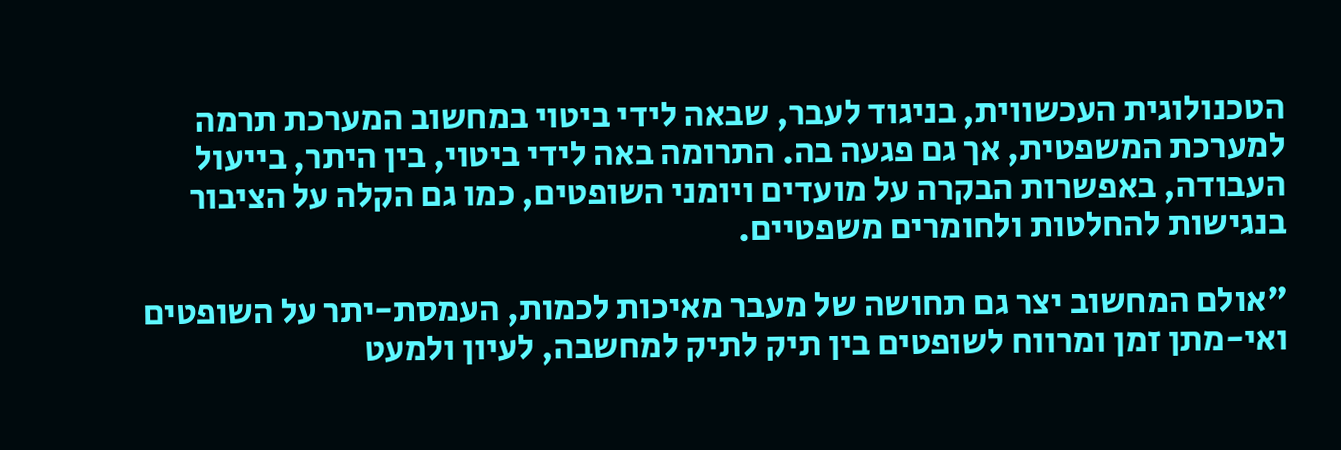הטכנולוגית העכשווית, בניגוד לעבר, שבאה לידי ביטוי במחשוב המערכת תרמה למערכת המשפטית, אך גם פגעה בה. התרומה באה לידי ביטוי, בין היתר, בייעול העבודה, באפשרות הבקרה על מועדים ויומני השופטים, כמו גם הקלה על הציבור בנגישות להחלטות ולחומרים משפטיים.

"אולם המחשוב יצר גם תחושה של מעבר מאיכות לכמות, העמסת-יתר על השופטים ואי-מתן זמן ומרווח לשופטים בין תיק לתיק למחשבה, לעיון ולמעט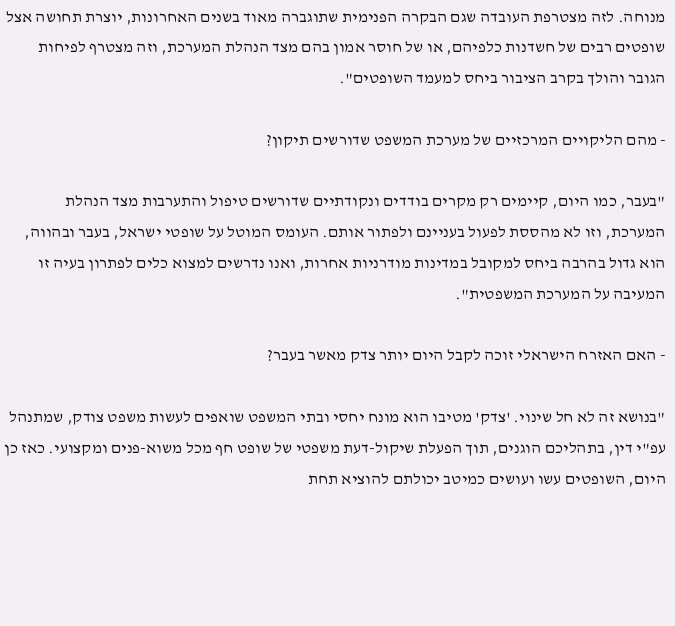מנוחה. לזה מצטרפת העובדה שגם הבקרה הפנימית שתוגברה מאוד בשנים האחרונות, יוצרת תחושה אצל שופטים רבים של חשדנות כלפיהם, או של חוסר אמון בהם מצד הנהלת המערכת, וזה מצטרף לפיחות הגובר והולך בקרב הציבור ביחס למעמד השופטים".

- מהם הליקויים המרכזיים של מערכת המשפט שדורשים תיקון?

"בעבר, כמו היום, קיימים רק מקרים בודדים ונקודתיים שדורשים טיפול והתערבות מצד הנהלת המערכת, וזו לא מהססת לפעול בעניינם ולפתור אותם. העומס המוטל על שופטי ישראל, בעבר ובהווה, הוא גדול בהרבה ביחס למקובל במדינות מודרניות אחרות, ואנו נדרשים למצוא כלים לפתרון בעיה זו המעיבה על המערכת המשפטית".

- האם האזרח הישראלי זוכה לקבל היום יותר צדק מאשר בעבר?

"בנושא זה לא חל שינוי. 'צדק' מטיבו הוא מונח יחסי ובתי המשפט שואפים לעשות משפט צודק, שמתנהל עפ"י דין, בתהליכם הוגנים, תוך הפעלת שיקול-דעת משפטי של שופט חף מכל משוא-פנים ומקצועי. כאז כן היום, השופטים עשו ועושים כמיטב יכולתם להוציא תחת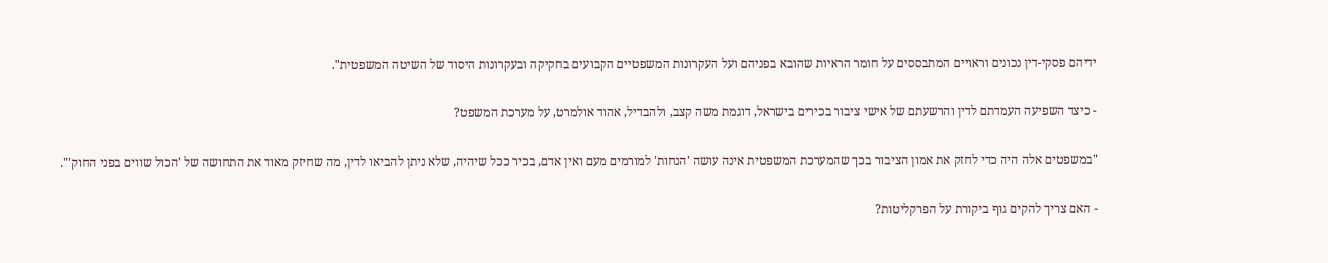ידיהם פסקי-דין נכונים וראויים המתבססים על חומר הראיות שהובא בפניהם ועל העקרונות המשפטיים הקבועים בחקיקה ובעקרונות היסוד של השיטה המשפטית".

- כיצד השפיעה העמדתם לדין והרשעתם של אישי ציבור בכירים בישראל, דוגמת משה קצב, ולהבדיל, אהוד אולמרט, על מערכת המשפט?

"במשפטים אלה היה כדי לחזק את אמון הציבור בכך שהמערכת המשפטית אינה עושה 'הנחות' למורמים מעם ואין אדם, בכיר ככל שיהיה, שלא ניתן להביאו לדין, מה שחיזק מאוד את התחושה של 'הכול שווים בפני החוק'".

- האם צריך להקים גוף ביקורת על הפרקליטות?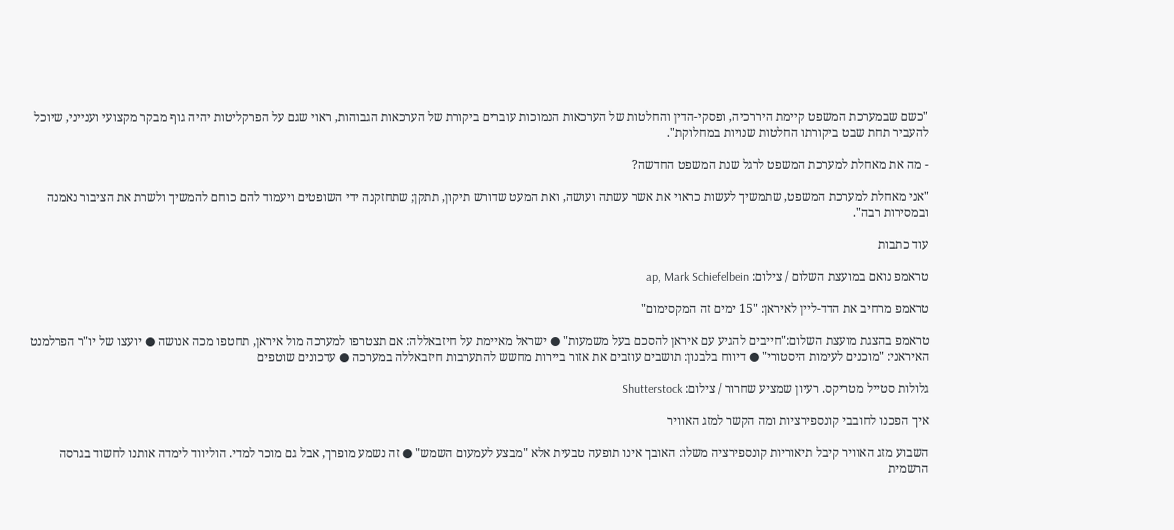"כשם שבמערכת המשפט קיימת היררכיה, ופסקי-הדין והחלטות של הערכאות הנמוכות עוברים ביקורת של הערכאות הגבוהות, ראוי שגם על הפרקליטות יהיה גוף מבקר מקצועי וענייני, שיוכל להעביר תחת שבט ביקורתו החלטות שנויות במחלוקת".

- מה את מאחלת למערכת המשפט לרגל שנת המשפט החדשה?

"אני מאחלת למערכת המשפט, שתמשיך לעשות כראוי את אשר עשתה ועושה, ואת המעט שדורש תיקון, תתקן; שתחזקנה ידי השופטים ויעמוד להם כוחם להמשיך ולשרת את הציבור נאמנה ובמסירות רבה".

עוד כתבות

טראמפ נואם במועצת השלום / צילום: ap, Mark Schiefelbein

טראמפ מרחיב את הדד-ליין לאיראן: "15 ימים זה המקסימום"

טראמפ בהצגת מועצת השלום:"חייבים להגיע עם איראן להסכם בעל משמעות" ● ישראל מאיימת על חיזבאללה: אם תצטרפו למערכה מול איראן, תחטפו מכה אנושה ● יועצו של יו"ר הפרלמנט האיראני: "מוכנים לעימות היסטורי" ● דיווח בלבנון: תושבים עוזבים את אזור ביירות מחשש להתערבות חיזבאללה במערכה ● עדכונים שוטפים

גלולות סטייל מטריקס. רעיון שמציע שחרור / צילום: Shutterstock

איך הפכנו לחובבי קונספירציות ומה הקשר למזג האוויר

השבוע מזג האוויר קיבל תיאוריות קונספירציה משלו: האובך אינו תופעה טבעית אלא "מבצע לעמעום השמש" ● זה נשמע מופרך, אבל גם מוכר למדי. הוליווד לימדה אותנו לחשוד בגרסה הרשמית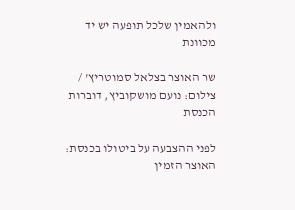ולהאמין שלכל תופעה יש יד מכוונת

שר האוצר בצלאל סמוטריץ' / צילום: נועם מושקוביץ, דוברות הכנסת

לפני ההצבעה על ביטולו בכנסת: האוצר הזמין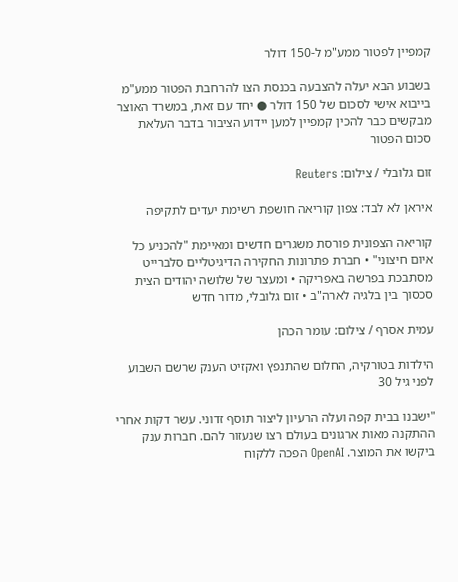קמפיין לפטור ממע"מ ל-150 דולר

בשבוע הבא יעלה להצבעה בכנסת הצו להרחבת הפטור ממע"מ בייבוא אישי לסכום של 150 דולר ● יחד עם זאת, במשרד האוצר מבקשים כבר להכין קמפיין למען יידוע הציבור בדבר העלאת סכום הפטור

זום גלובלי / צילום: Reuters

איראן לא לבד: צפון קוריאה חושפת רשימת יעדים לתקיפה

קוריאה הצפונית פורסת משגרים חדשים ומאיימת "להכניע כל איום חיצוני" • חברת פתרונות החקירה הדיגיטליים סלברייט מסתבכת בפרשה באפריקה • ומעצר של שלושה יהודים הצית סכסוך בין בלגיה לארה"ב • זום גלובלי, מדור חדש

עמית אסרף / צילום: עומר הכהן

הילדות בטורקיה, החלום שהתנפץ ואקזיט הענק שרשם השבוע לפני גיל 30

"ישבנו בבית קפה ועלה הרעיון ליצור תוסף זדוני. עשר דקות אחרי ההתקנה מאות ארגונים בעולם רצו שנעזור להם. חברות ענק ביקשו את המוצר. OpenAI הפכה ללקוח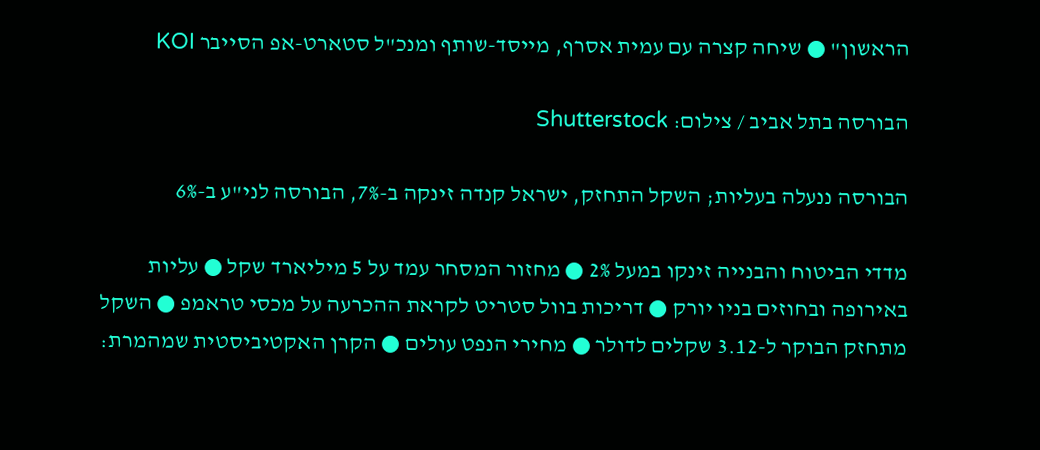הראשון" ● שיחה קצרה עם עמית אסרף, מייסד-שותף ומנכ"ל סטארט-אפ הסייבר KOI

הבורסה בתל אביב / צילום: Shutterstock

הבורסה ננעלה בעליות; השקל התחזק, ישראל קנדה זינקה ב-7%, הבורסה לני"ע ב-6%

מדדי הביטוח והבנייה זינקו במעל 2% ● מחזור המסחר עמד על 5 מיליארד שקל ● עליות באירופה ובחוזים בניו יורק ● דריכות בוול סטריט לקראת ההכרעה על מכסי טראמפ ● השקל מתחזק הבוקר ל-3.12 שקלים לדולר ● מחירי הנפט עולים ● הקרן האקטיביסטית שמהמרת: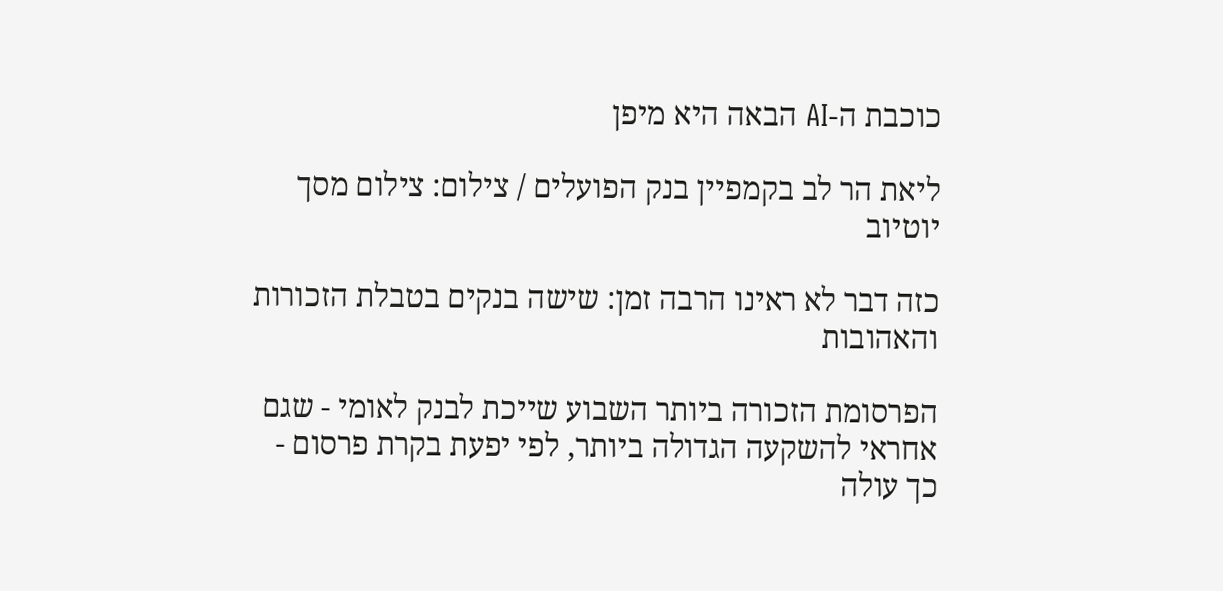כוכבת ה-AI הבאה היא מיפן

ליאת הר לב בקמפיין בנק הפועלים / צילום: צילום מסך יוטיוב

כזה דבר לא ראינו הרבה זמן: שישה בנקים בטבלת הזכורות והאהובות

הפרסומת הזכורה ביותר השבוע שייכת לבנק לאומי - שגם אחראי להשקעה הגדולה ביותר, לפי יפעת בקרת פרסום - כך עולה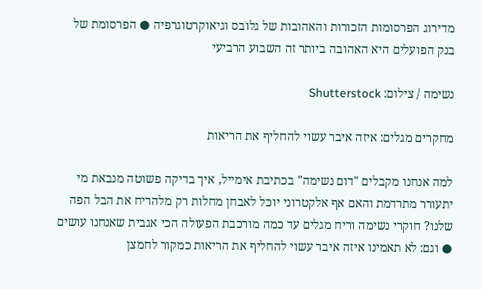מדירוג הפרסומות הזכורות והאהובות של גלובס וגיאוקרטוגרפיה ● הפרסומת של בנק הפועלים היא האהובה ביותר זה השבוע הרביעי

נשימה / צילום: Shutterstock

מחקרים מגלים: איזה איבר עשוי להחליף את הריאות

למה אנחנו מקבלים "דום נשימה" בכתיבת אימייל, איך בדיקה פשוטה מנבאת מי יתעורר מתרדמת והאם אף אלקטרוני יוכל לאבחן מחלות רק מלהריח את הבל הפה שלנו? חוקרי נשימה וריח מגלים עד כמה מורכבת הפעולה הכי אגבית שאנחנו עושים ● וגם: לא תאמינו איזה איבר עשוי להחליף את הריאות כמקור לחמצן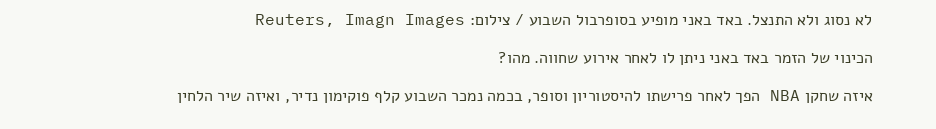לא נסוג ולא התנצל. באד באני מופיע בסופרבול השבוע / צילום: Reuters, Imagn Images

הכינוי של הזמר באד באני ניתן לו לאחר אירוע שחווה. מהו?

איזה שחקן NBA הפך לאחר פרישתו להיסטוריון וסופר, בכמה נמכר השבוע קלף פוקימון נדיר, ואיזה שיר הלחין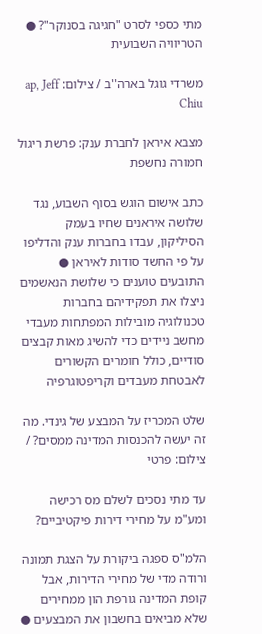מתי כספי לסרט "חגיגה בסנוקר"? ● הטריוויה השבועית

משרדי גוגל בארה''ב / צילום: ap, Jeff Chiu

מצבא איראן לחברת ענק: פרשת ריגול חמורה נחשפת

כתב אישום הוגש בסוף השבוע, נגד שלושה איראנים שחיו בעמק הסיליקון, עבדו בחברות ענק והדליפו על פי החשד סודות לאיראן ● התובעים טוענים כי שלושת הנאשמים ניצלו את תפקידיהם בחברות טכנולוגיה מובילות המפתחות מעבדי מחשב ניידים כדי להשיג מאות קבצים סודיים, כולל חומרים הקשורים לאבטחת מעבדים וקריפטוגרפיה

שלט המכריז על המבצע של גינדי. מה זה יעשה להכנסות המדינה ממסים? / צילום: פרטי

עד מתי נסכים לשלם מס רכישה ומע"מ על מחירי דירות פיקטיביים?

הלמ"ס ספגה ביקורת על הצגת תמונה ורודה מדי של מחירי הדירות, אבל קופת המדינה גורפת הון ממחירים שלא מביאים בחשבון את המבצעים ●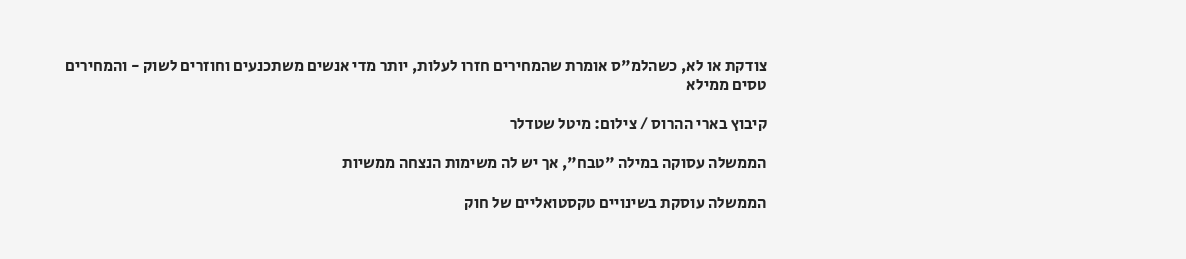צודקת או לא, כשהלמ"ס אומרת שהמחירים חזרו לעלות, יותר מדי אנשים משתכנעים וחוזרים לשוק - והמחירים טסים ממילא

קיבוץ בארי ההרוס / צילום: מיטל שטדלר

הממשלה עסוקה במילה "טבח", אך יש לה משימות הנצחה ממשיות

הממשלה עוסקת בשינויים טקסטואליים של חוק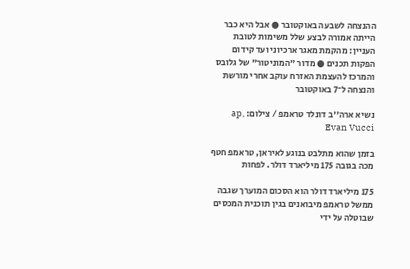ההנצחה לשבעה באוקטובר ● אבל היא כבר הייתה אמורה לבצע שלל משימות לטובת העניין: מהקמת מאגר ארכיוני ועד קידום הפקות תכנים ● מדור "המוניטור" של גלובס והמרכז להעצמת האזרח עוקב אחרי מורשת והנצחה ל־7 באוקטובר

נשיא ארה''ב דונלד טראמפ / צילום: ap, Evan Vucci

בזמן שהוא מתלבט בנוגע לאיראן, טראמפ חטף מכה בגובה 175 מיליארד דולר. לפחות

175 מיליארד דולר הוא הסכום המוערך שגבה ממשל טראמפ מיבואנים בגין תוכנית המכסים שבוטלה על ידי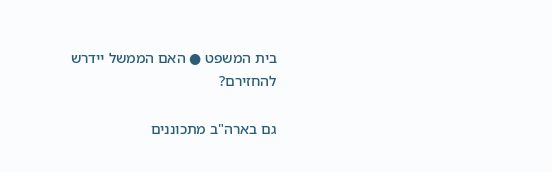בית המשפט ● האם הממשל יידרש להחזירם?

גם בארה"ב מתכוננים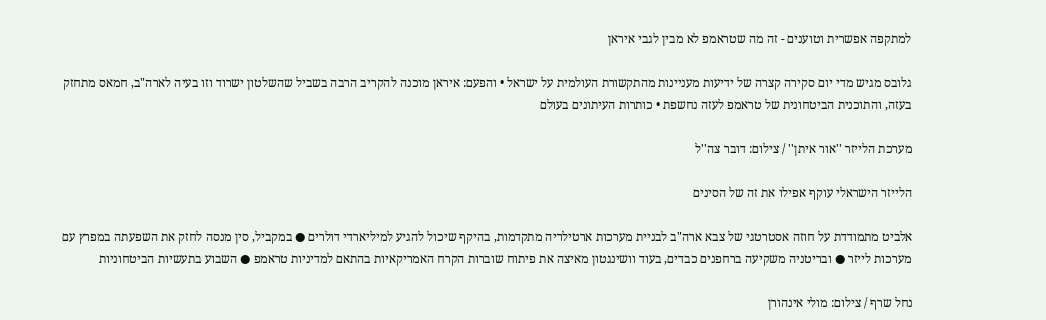למתקפה אפשרית וטוענים - זה מה שטראמפ לא מבין לגבי איראן

גלובס מגיש מדי יום סקירה קצרה של ידיעות מעניינות מהתקשורת העולמית על ישראל • והפעם: איראן מוכנה להקריב הרבה בשביל שהשלטון ישרוד וזו בעיה לארה"ב, חמאס מתחזק בעזה, והתוכנית הביטחונית של טראמפ לעזה נחשפת • כותרות העיתונים בעולם

מערכת הלייזר ''אור איתן'' / צילום: דובר צה''ל

הלייזר הישראלי עוקף אפילו את זה של הסינים

אלביט מתמודדת על חוזה אסטרטגי של צבא ארה"ב לבניית מערכות ארטילריה מתקדמות, בהיקף שיכול להגיע למיליארדי דולרים ● במקביל, סין מנסה לחזק את השפעתה במפרץ עם מערכות לייזר ● ובריטניה משקיעה ברחפנים כבדים, בעוד וושינגטון מאיצה את פיתוח שוברות הקרח האמריקאיות בהתאם למדיניות טראמפ ● השבוע בתעשיות הביטחוניות

נחל שרף / צילום: מולי אינהורן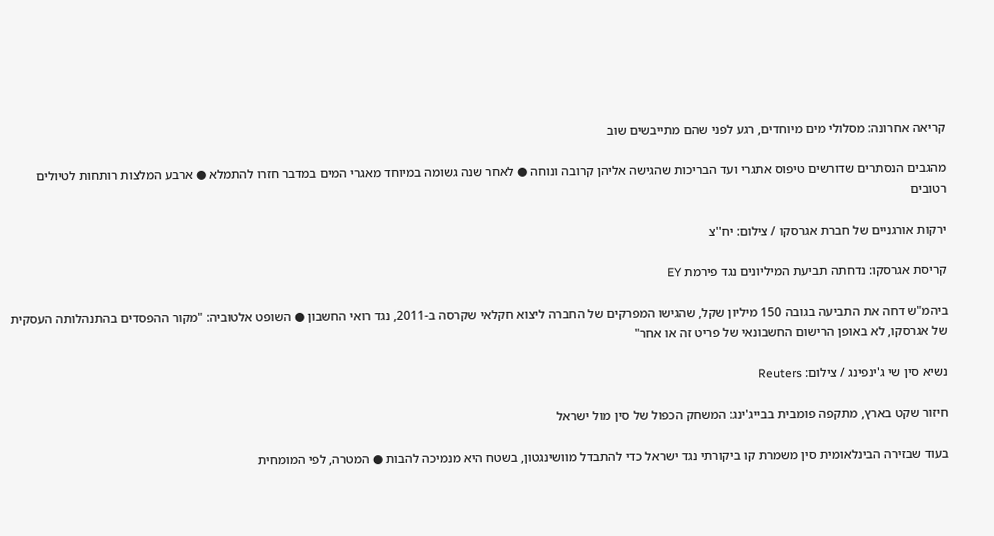קריאה אחרונה: מסלולי מים מיוחדים, רגע לפני שהם מתייבשים שוב

מהגבים הנסתרים שדורשים טיפוס אתגרי ועד הבריכות שהגישה אליהן קרובה ונוחה ● לאחר שנה גשומה במיוחד מאגרי המים במדבר חזרו להתמלא ● ארבע המלצות רותחות לטיולים רטובים

ירקות אורגניים של חברת אגרסקו / צילום: יח''צ

קריסת אגרסקו: נדחתה תביעת המיליונים נגד פירמת EY

ביהמ"ש דחה את התביעה בגובה 150 מיליון שקל, שהגישו המפרקים של החברה ליצוא חקלאי שקרסה ב-2011, נגד רואי החשבון ● השופט אלטוביה: "מקור ההפסדים בהתנהלותה העסקית של אגרסקו, לא באופן הרישום החשבונאי של פריט זה או אחר"

נשיא סין שי ג'ינפינג / צילום: Reuters

חיזור שקט בארץ, מתקפה פומבית בבייג'ינג: המשחק הכפול של סין מול ישראל

בעוד שבזירה הבינלאומית סין משמרת קו ביקורתי נגד ישראל כדי להתבדל מוושינגטון, בשטח היא מנמיכה להבות ● המטרה, לפי המומחית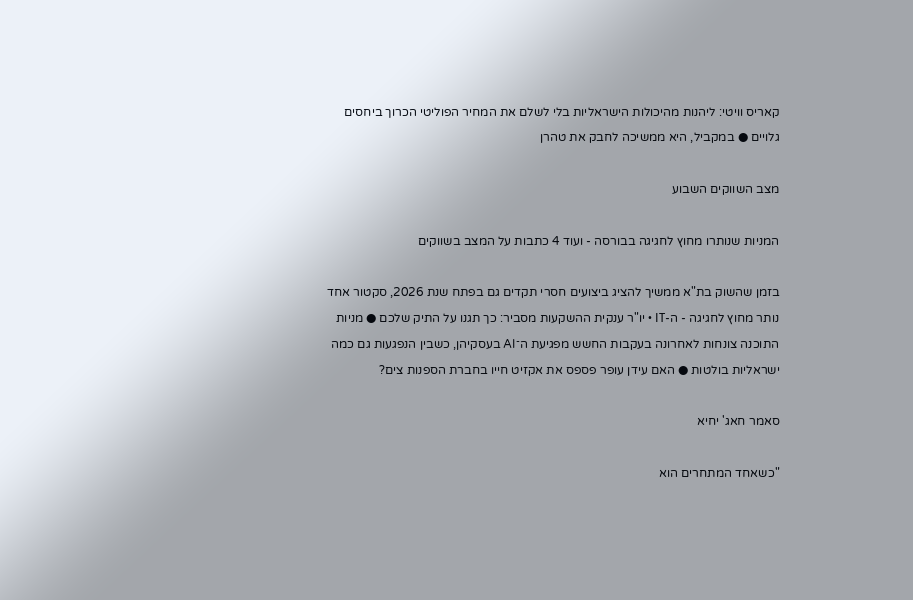קאריס וויטי: ליהנות מהיכולות הישראליות בלי לשלם את המחיר הפוליטי הכרוך ביחסים גלויים ● במקביל, היא ממשיכה לחבק את טהרן

מצב השווקים השבוע

המניות שנותרו מחוץ לחגיגה בבורסה - ועוד 4 כתבות על המצב בשווקים

בזמן שהשוק בת"א ממשיך להציג ביצועים חסרי תקדים גם בפתח שנת 2026, סקטור אחד נותר מחוץ לחגיגה - ה-IT • יו"ר ענקית ההשקעות מסביר: כך תגנו על התיק שלכם ● מניות התוכנה צונחות לאחרונה בעקבות החשש מפגיעת ה־AI בעסקיהן, כשבין הנפגעות גם כמה ישראליות בולטות ● האם עידן עופר פספס את אקזיט חייו בחברת הספנות צים?

סאמר חאג' יחיא

"כשאחד המתחרים הוא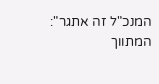המנכ"ל זה אתגר": המתווך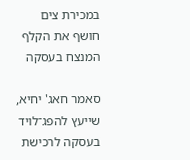במכירת צים חושף את הקלף המנצח בעסקה

סאמר חאג' יחיא, שייעץ להפג־לויד בעסקה לרכישת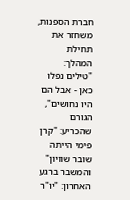חברת הספנות, משחזר את תחילת המהלך: "טילים נפלו כאן - אבל הם היו נחושים", הגורם שהכריע: "קרן פימי הייתה שובר שוויון" והמשבר ברגע האחרון: "יו"ר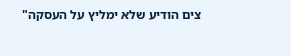צים הודיע שלא ימליץ על העסקה"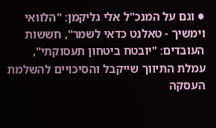● וגם על המנכ"ל אלי גליקמן: "הלוואי וימשיך - טאלנט כדאי לשמר", חששות העובדים: "יובטח ביטחון תעסוקתי", עמלת התיווך שייקבל והסיכויים להשלמת העסקה